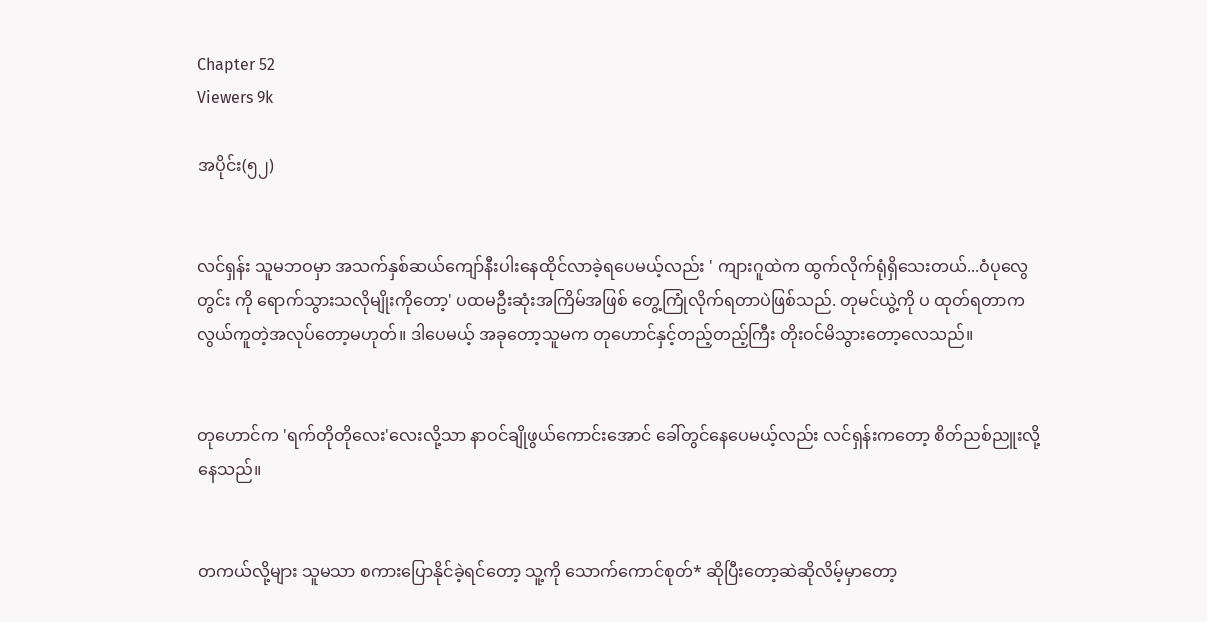Chapter 52
Viewers 9k

အပိုင်း(၅၂)


လင်ရှန်း သူမဘဝမှာ အသက်နှစ်ဆယ်ကျော်နီးပါးနေထိုင်လာခဲ့ရပေမယ့်လည်း ' ကျားဂူထဲက ထွက်လိုက်ရုံရှိသေးတယ်...ဝံပုလွေတွင်း ကို ရောက်သွားသလိုမျိုးကိုတော့' ပထမဦးဆုံးအကြိမ်အဖြစ် တွေ့ကြုံလိုက်ရတာပဲဖြစ်သည်. တုမင်ယွဲ့ကို ပ ထုတ်ရတာက လွယ်ကူတဲ့အလုပ်တော့မဟုတ်။ ဒါပေမယ့် အခုတော့သူမက တုဟောင်နှင့်တည့်တည့်ကြီး တိုးဝင်မိသွားတော့လေသည်။


တုဟောင်က 'ရက်တိုတိုလေး'လေးလို့သာ နာဝင်ချိုဖွယ်ကောင်းအောင် ခေါ်တွင်နေပေမယ့်လည်း လင်ရှန်းကတော့ စိတ်ညစ်ညူးလို့နေသည်။


တကယ်လို့များ သူမသာ စကားပြောနိုင်ခဲ့ရင်တော့ သူ့ကို သောက်ကောင်စုတ်* ဆိုပြီးတော့ဆဲဆိုလိမ့်မှာတော့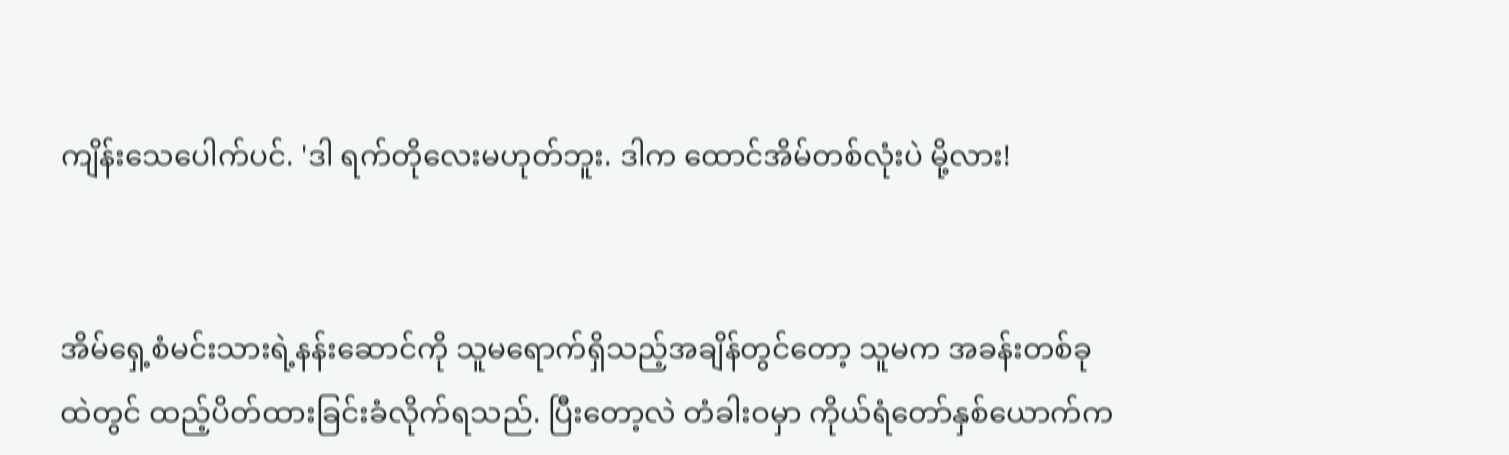ကျိန်းသေပေါက်ပင်. 'ဒါ ရက်တိုလေးမဟုတ်ဘူး. ဒါက ထောင်အိမ်တစ်လုံးပဲ မို့လား!


အိမ်ရှေ့စံမင်းသားရဲ့နန်းဆောင်ကို သူမရောက်ရှိသည့်အချိန်တွင်တော့ သူမက အခန်းတစ်ခုထဲတွင် ထည့်ပိတ်ထားခြင်းခံလိုက်ရသည်. ပြီးတော့လဲ တံခါးဝမှာ ကိုယ်ရံတော်နှစ်ယောက်က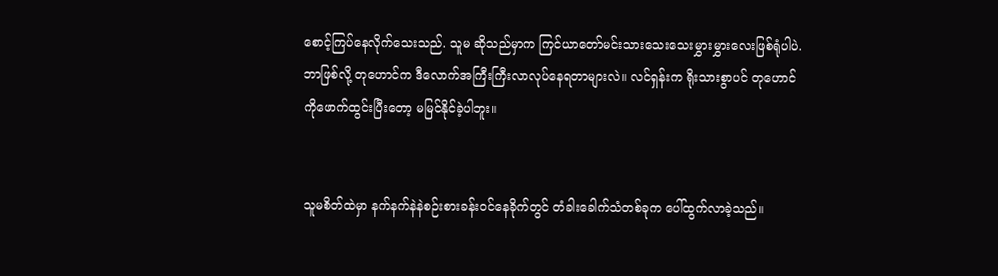စောင့်ကြပ်နေလိုက်သေးသည်. သူမ ဆိုသည်မှာက ကြင်ယာတော်မင်းသားသေးသေးမွှားမွှားလေးဖြစ်ရုံပါပဲ. ဘာဖြစ်လို့ တုဟောင်က ဒီလောက်အကြီးကြီးလာလုပ်နေရတာများလဲ။ လင်ရှန်းက ရိုးသားစွာပင် တုဟောင်ကိုဖောက်ထွင်းပြီးတော့ မမြင်နိုင်ခဲ့ပါဘူး။


သူမစိတ်ထဲမှာ နက်နက်နဲနဲစဉ်းစားခန်းဝင်နေခိုက်တွင် တံခါးခေါက်သံတစ်ခုက ပေါ်ထွက်လာခဲ့သည်။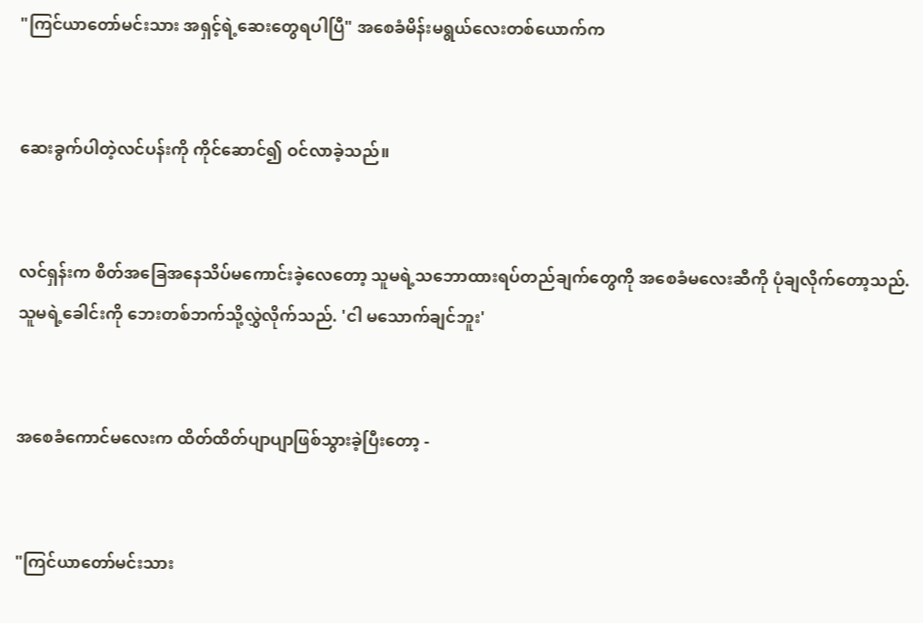"ကြင်ယာတော်မင်းသား အရှင့်ရဲ့ဆေးတွေရပါပြီ" အစေခံမိန်းမရွယ်လေးတစ်ယောက်က


ဆေးခွက်ပါတဲ့လင်ပန်းကို ကိုင်ဆောင်၍ ဝင်လာခဲ့သည်။


လင်ရှန်းက စိတ်အခြေအနေသိပ်မကောင်းခဲ့လေတော့ သူမရဲ့သဘောထားရပ်တည်ချက်တွေကို အစေခံမလေးဆီကို ပုံချလိုက်တော့သည်. သူမရဲ့ခေါင်းကို ဘေးတစ်ဘက်သို့လွှဲလိုက်သည်. 'ငါ မသောက်ချင်ဘူး'


အစေခံကောင်မလေးက ထိတ်ထိတ်ပျာပျာဖြစ်သွားခဲ့ပြီးတော့ -


"ကြင်ယာတော်မင်းသား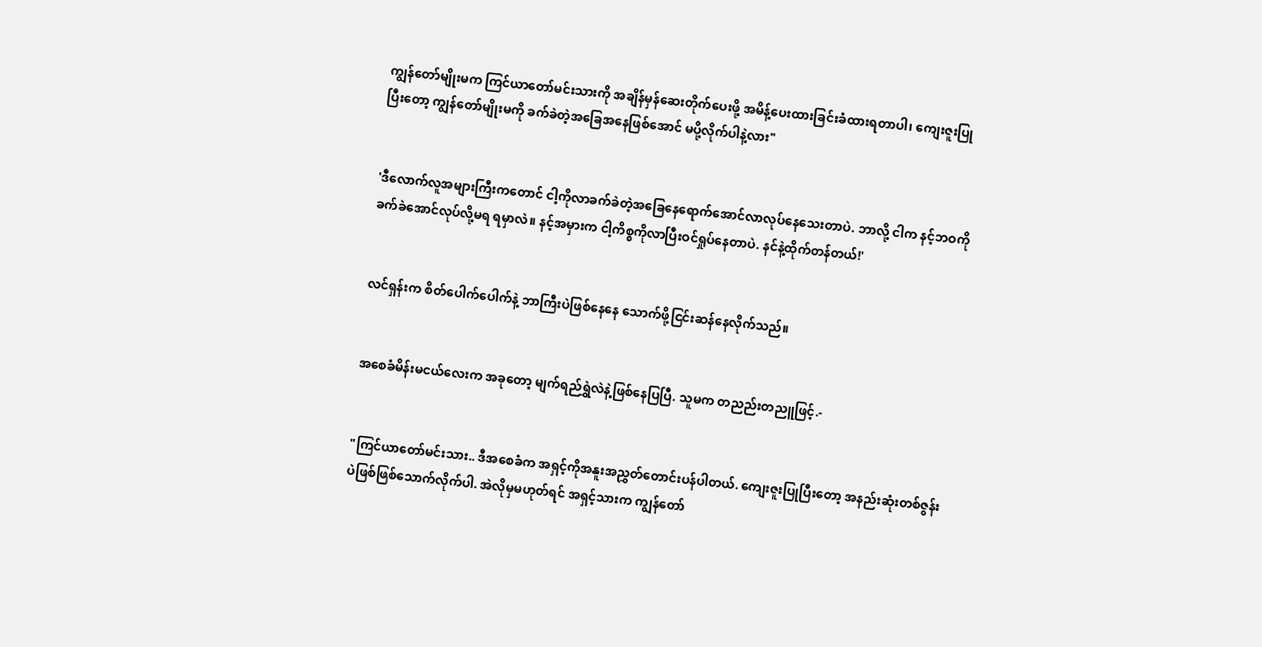ကျွန်တော်မျိုးမက ကြင်ယာတော်မင်းသားကို အချိန်မှန်ဆေးတိုက်ပေးဖို့ အမိန့်ပေးထားခြင်းခံထားရတာပါ၊ ကျေးဇူးပြုပြီးတော့ ကျွန်တော်မျိုးမကို ခက်ခဲတဲ့အခြေအနေဖြစ်အောင် မပို့လိုက်ပါနဲ့လား"


'ဒီလောက်လူအများကြီးကတောင် ငါ့ကိုလာခက်ခဲတဲ့အခြေနေရောက်အောင်လာလုပ်နေသေးတာပဲ. ဘာလို့ ငါက နင့်ဘဝကို ခက်ခဲအောင်လုပ်လို့မရ ရမှာလဲ။ နင့်အမှားက ငါ့ကိစ္စကိုလာပြီးဝင်ရှုပ်နေတာပဲ. နင်နဲ့ထိုက်တန်တယ်!'


လင်ရှန်းက စိတ်ပေါက်ပေါက်နဲ့ ဘာကြီးပဲဖြစ်နေနေ သောက်ဖို့ငြင်းဆန်နေလိုက်သည်။


အစေခံမိန်းမငယ်လေးက အခုတော့ မျက်ရည်ရွှဲလဲနဲ့ဖြစ်နေပြပြီ. သူမက တညည်းတညူဖြင့်.-


"ကြင်ယာတော်မင်းသား.. ဒီအစေခံက အရှင့်ကိုအနူးအညွှတ်တောင်းပန်ပါတယ်. ကျေးဇူးပြုပြီးတော့ အနည်းဆုံးတစ်ဇွန်းပဲဖြစ်ဖြစ်သောက်လိုက်ပါ. အဲလိုမှမဟုတ်ရင် အရှင့်သားက ကျွန်တော်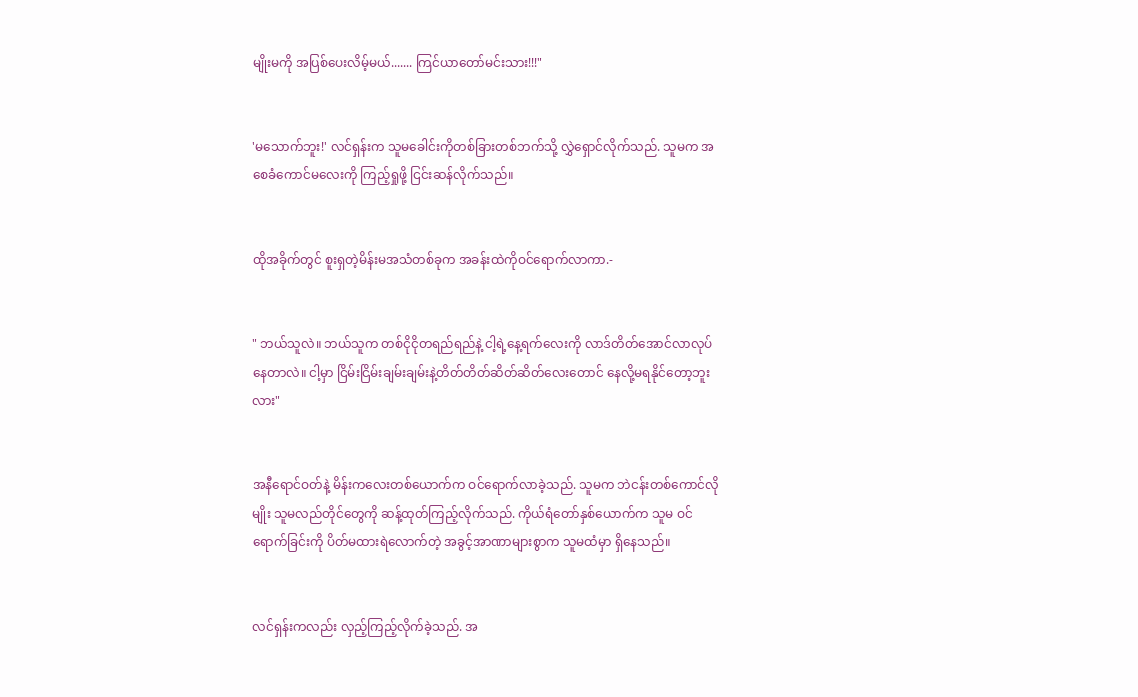မျိုးမကို အပြစ်ပေးလိမ့်မယ်....... ကြင်ယာတော်မင်းသား!!!"


'မသောက်ဘူး!' လင်ရှန်းက သူမခေါင်းကိုတစ်ခြားတစ်ဘက်သို့ လွှဲရှောင်လိုက်သည်. သူမက အစေခံကောင်မလေးကို ကြည့်ရှုဖို့ ငြင်းဆန်လိုက်သည်။


ထိုအခိုက်တွင် စူးရှတဲ့မိန်းမအသံတစ်ခုက အခန်းထဲကိုဝင်ရောက်လာကာ.-


" ဘယ်သူလဲ။ ဘယ်သူက တစ်ငိုငိုတရည်ရည်နဲ့ ငါ့ရဲ့နေ့ရက်လေးကို လာဒ်တိတ်အောင်လာလုပ်နေတာလဲ။ ငါ့မှာ ငြိမ်းငြိမ်းချမ်းချမ်းနဲ့တိတ်တိတ်ဆိတ်ဆိတ်လေးတောင် နေလို့မရနိုင်တော့ဘူးလား"


အနီရောင်ဝတ်နဲ့ မိန်းကလေးတစ်ယောက်က ဝင်ရောက်လာခဲ့သည်. သူမက ဘဲငန်းတစ်ကောင်လိုမျိုး သူမလည်တိုင်တွေကို ဆန့်ထုတ်ကြည့်လိုက်သည်. ကိုယ်ရံတော်နှစ်ယောက်က သူမ ဝင်ရောက်ခြင်းကို ပိတ်မထားရဲလောက်တဲ့ အခွင့်အာဏာများစွာက သူမထံမှာ ရှိနေသည်။


လင်ရှန်းကလည်း လှည့်ကြည့်လိုက်ခဲ့သည်. အ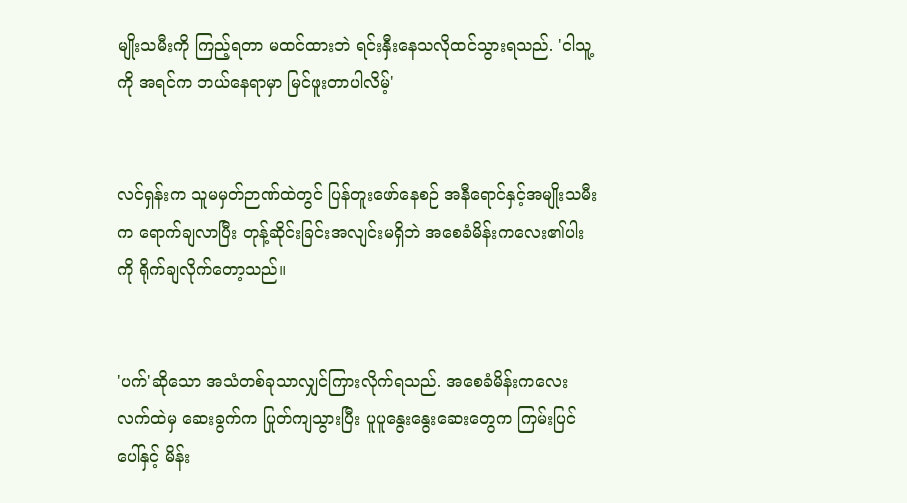မျိုးသမီးကို ကြည့်ရတာ မထင်ထားဘဲ ရင်းနှီးနေသလိုထင်သွားရသည်. 'ငါသူ့ကို အရင်က ဘယ်နေရာမှာ မြင်ဖူးတာပါလိမ့်'


လင်ရှန်းက သူမမှတ်ဉာဏ်ထဲတွင် ပြန်တူးဖော်နေစဉ် အနီရောင်နှင့်အမျိုးသမီးက ရောက်ချလာပြီး တုန့်ဆိုင်းခြင်းအလျင်းမရှိဘဲ အစေခံမိန်းကလေး၏ပါးကို ရိုက်ချလိုက်တော့သည်။


'ပက်'ဆိုသော အသံတစ်ခုသာလျှင်ကြားလိုက်ရသည်. အစေခံမိန်းကလေးလက်ထဲမှ ဆေးခွက်က ပြုတ်ကျသွားပြီး ပူပူနွေးနွေးဆေးတွေက ကြမ်းပြင်ပေါ်နှင့် မိန်း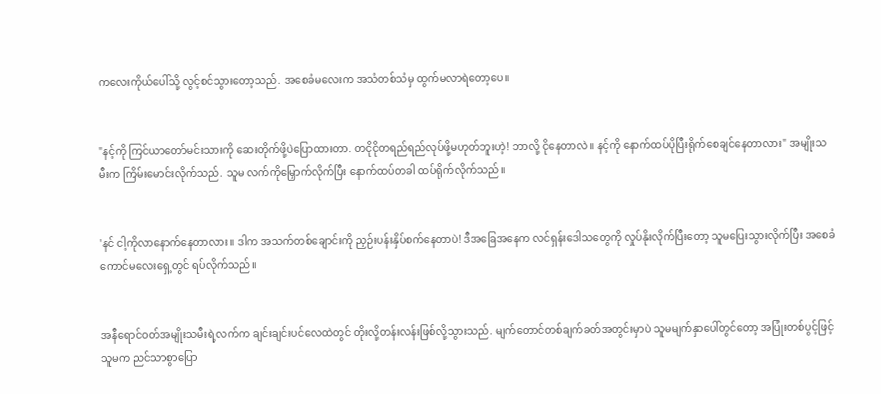ကလေးကိုယ်ပေါ်သို့ လွင့်စင်သွားတော့သည်. အစေခံမလေးက အသံတစ်သံမှ ထွက်မလာရဲတော့ပေ။


"နင့်ကို ကြင်ယာတော်မင်းသားကို ဆေးတိုက်ဖို့ပဲပြောထားတာ. တငိုငိုတရည်ရည်လုပ်ဖို့မဟုတ်ဘူးဟဲ့! ဘာလို့ ငိုနေတာလဲ။ နင့်ကို နောက်ထပ်ပိုပြီးရိုက်စေချင်နေတာလား" အမျိုးသမီးက ကြိမ်းမောင်းလိုက်သည်. သူမ လက်ကိုမြှောက်လိုက်ပြီး နောက်ထပ်တခါ ထပ်ရိုက်လိုက်သည်။


'နင် ငါ့ကိုလာနောက်နေတာလား။ ဒါက အသက်တစ်ချောင်းကို ညှဉ်းပန်းနှိပ်စက်နေတာပဲ! ဒီအခြေအနေက လင်ရှန်းဒေါသတွေကို လှုပ်နိုးလိုက်ပြီးတော့ သူမပြေးသွားလိုက်ပြီး အစေခံကောင်မလေးရှေ့တွင် ရပ်လိုက်သည်။


အနီရောင်ဝတ်အမျိုးသမီးရဲ့လက်က ချင်းချင်းပင်လေထဲတွင် တိုးလို့တန်းလန်းဖြစ်လို့သွားသည်. မျက်တောင်တစ်ချက်ခတ်အတွင်းမှာပဲ သူမမျက်နှာပေါ်တွင်တော့ အပြုံးတစ်ပွင့်ဖြင့် သူမက ညင်သာစွာပြော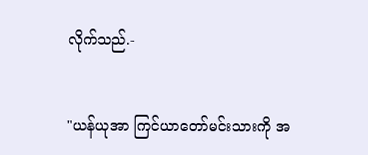လိုက်သည်.-


"ယန်ယုအာ ကြင်ယာတော်မင်းသားကို အ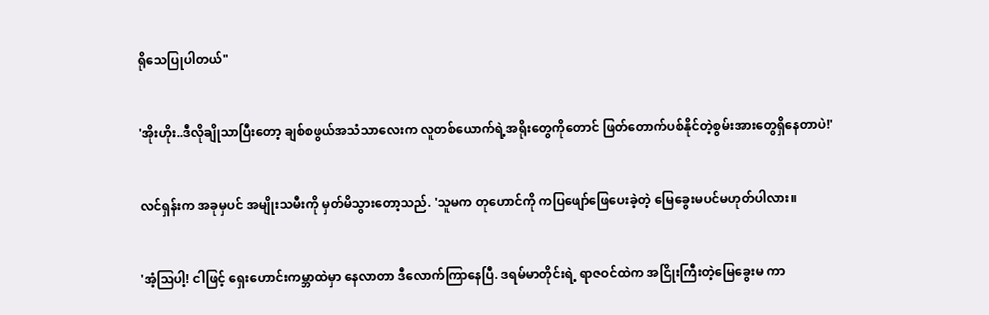ရိုသေပြုပါတယ်"


'အိုးဟိုး..ဒီလိုချိုသာပြီးတော့ ချစ်စဖွယ်အသံသာလေးက လူတစ်ယောက်ရဲ့အရိုးတွေကိုတောင် ဖြတ်တောက်ပစ်နိုင်တဲ့စွမ်းအားတွေရှိနေတာပဲ!'


လင်ရှန်းက အခုမှပင် အမျိုးသမီးကို မှတ်မိသွားတော့သည်. 'သူမက တုဟောင်ကို ကပြဖျော်ဖြေပေးခဲ့တဲ့ မြေခွေးမပင်မဟုတ်ပါလား။


'အံ့ဩပါ့! ငါဖြင့် ရှေးဟောင်းကမ္ဘာထဲမှာ နေလာတာ ဒီလောက်ကြာနေပြီ. ဒရမ်မာတိုင်းရဲ့ ရာဇဝင်ထဲက အငြိုးကြီးတဲ့မြေခွေးမ ကာ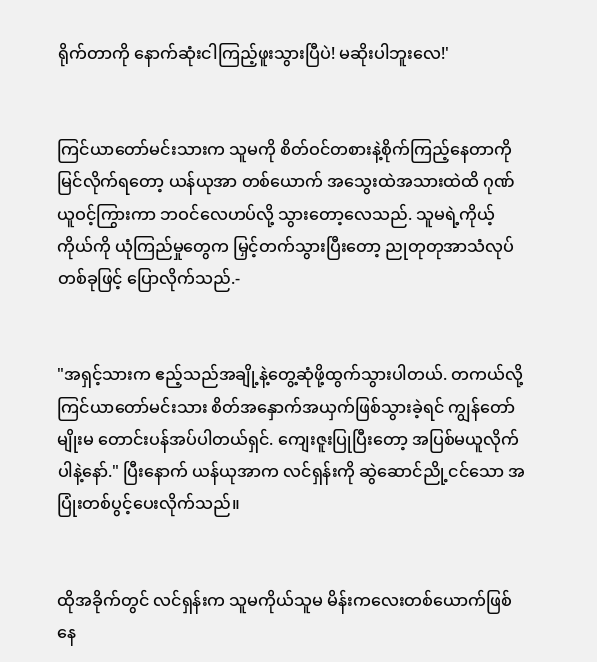ရိုက်တာကို နောက်ဆုံးငါကြည့်ဖူးသွားပြီပဲ! မဆိုးပါဘူးလေ!'


ကြင်ယာတော်မင်းသားက သူမကို စိတ်ဝင်တစားနဲ့စိုက်ကြည့်နေတာကို မြင်လိုက်ရတော့ ယန်ယုအာ တစ်ယောက် အသွေးထဲအသားထဲထိ ဂုဏ်ယူဝင့်ကြွားကာ ဘဝင်လေဟပ်လို့ သွားတော့လေသည်. သူမရဲ့ကိုယ့်ကိုယ်ကို ယုံကြည်မှုတွေက မြှင့်တက်သွားပြီးတော့ ညုတုတုအာသံလုပ်တစ်ခုဖြင့် ပြောလိုက်သည်.-


"အရှင့်သားက ဧည့်သည်အချို့နဲ့တွေ့ဆုံဖို့ထွက်သွားပါတယ်. တကယ်လို့ ကြင်ယာတော်မင်းသား စိတ်အနှောက်အယှက်ဖြစ်သွားခဲ့ရင် ကျွန်တော်မျိုးမ တောင်းပန်အပ်ပါတယ်ရှင်. ကျေးဇူးပြုပြီးတော့ အပြစ်မယူလိုက်ပါနဲ့နော်." ပြီးနောက် ယန်ယုအာက လင်ရှန်းကို ဆွဲဆောင်ညို့ငင်သော အပြုံးတစ်ပွင့်ပေးလိုက်သည်။


ထိုအခိုက်တွင် လင်ရှန်းက သူမကိုယ်သူမ မိန်းကလေးတစ်ယောက်ဖြစ်နေ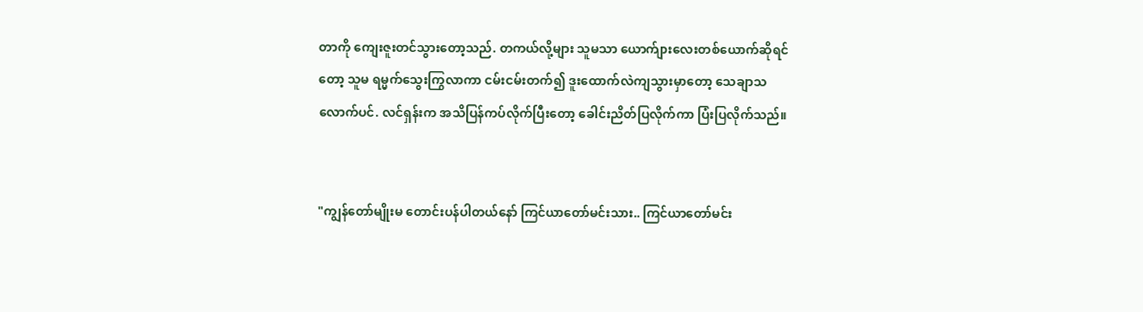တာကို ကျေးဇူးတင်သွားတော့သည်. တကယ်လို့များ သူမသာ ယောက်ျားလေးတစ်ယောက်ဆိုရင်တော့ သူမ ရမ္မက်သွေးကြွလာကာ ငမ်းငမ်းတက်၍ ဒူးထောက်လဲကျသွားမှာတော့ သေချာသလောက်ပင်. လင်ရှန်းက အသိပြန်ကပ်လိုက်ပြီးတော့ ခေါင်းညိတ်ပြလိုက်ကာ ပြံးပြလိုက်သည်။


"ကျွန်တော်မျိုးမ တောင်းပန်ပါတယ်နော် ကြင်ယာတော်မင်းသား.. ကြင်ယာတော်မင်း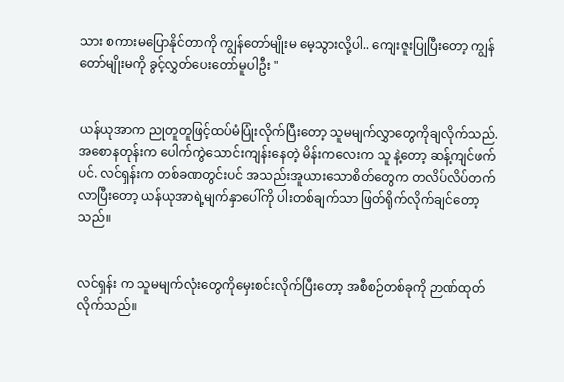သား စကားမပြောနိုင်တာကို ကျွန်တော်မျိုးမ မေ့သွားလို့ပါ.. ကျေးဇူးပြုပြီးတော့ ကျွန်တော်မျိုးမကို ခွင့်လွှတ်ပေးတော်မူပါဦး "


ယန်ယုအာက ညုတူတူဖြင့်ထပ်မံပြုံးလိုက်ပြီးတော့ သူမမျက်လွှာတွေကိုချလိုက်သည်. အစောနတုန်းက ပေါက်ကွဲသောင်းကျန်းနေတဲ့ မိန်းကလေးက သူ နဲ့တော့ ဆန့်ကျင်ဖက်ပင်. လင်ရှန်းက တစ်ခဏတွင်းပင် အသည်းအူယားသောစိတ်တွေက တလိပ်လိပ်တက်လာပြီးတော့ ယန်ယုအာရဲ့မျက်နှာပေါ်ကို ပါးတစ်ချက်သာ ဖြတ်ရိုက်လိုက်ချင်တော့သည်။


လင်ရှန်း က သူမမျက်လုံးတွေကိုမှေးစင်းလိုက်ပြီးတော့ အစီစဉ်တစ်ခုကို ဉာဏ်ထုတ်လိုက်သည်။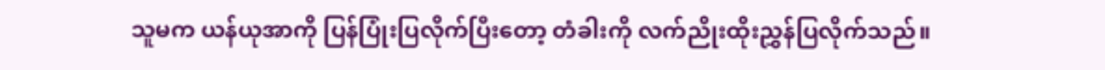သူမက ယန်ယုအာကို ပြန်ပြုံးပြလိုက်ပြီးတော့ တံခါးကို လက်ညိုးထိုးညွှန်ပြလိုက်သည်။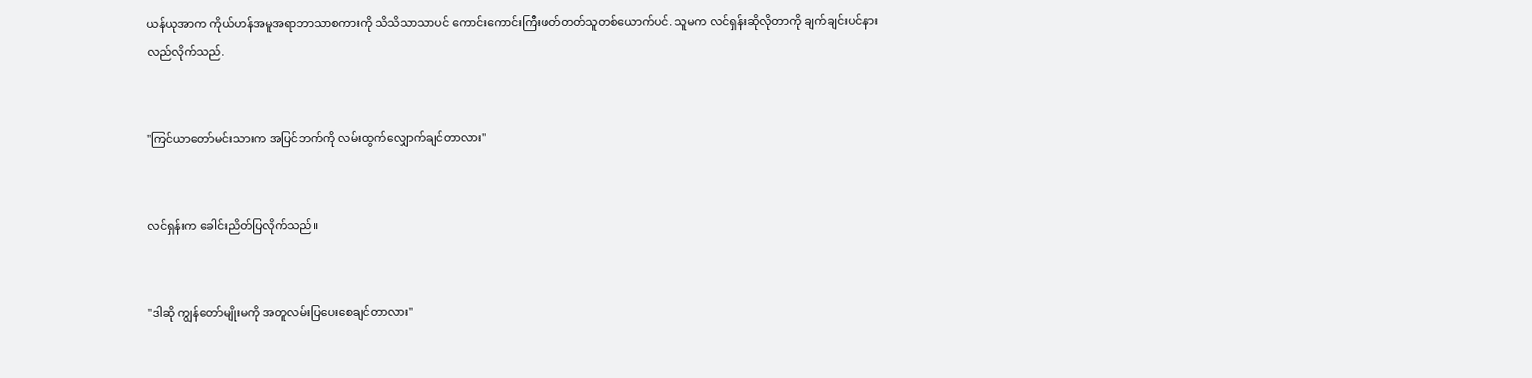ယန်ယုအာက ကိုယ်ဟန်အမူအရာဘာသာစကားကို သိသိသာသာပင် ကောင်းကောင်းကြီးဖတ်တတ်သူတစ်ယောက်ပင်. သူမက လင်ရှန်းဆိုလိုတာကို ချက်ချင်းပင်နားလည်လိုက်သည်.


"ကြင်ယာတော်မင်းသားက အပြင်ဘက်ကို လမ်းထွက်လျှောက်ချင်တာလား"


လင်ရှန်းက ခေါင်းညိတ်ပြလိုက်သည်။


"ဒါဆို ကျွန်တော်မျိုးမကို အတူလမ်းပြပေးစေချင်တာလား"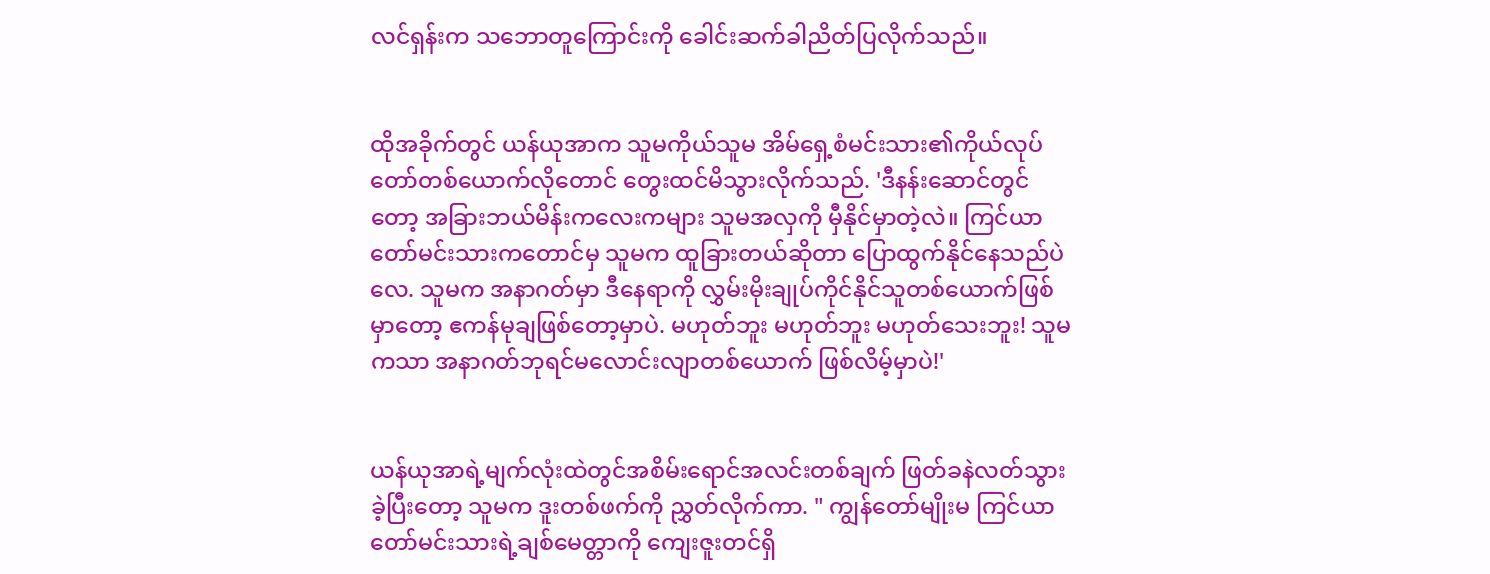လင်ရှန်းက သဘောတူကြောင်းကို ခေါင်းဆက်ခါညိတ်ပြလိုက်သည်။


ထိုအခိုက်တွင် ယန်ယုအာက သူမကိုယ်သူမ အိမ်ရှေ့စံမင်းသား၏ကိုယ်လုပ်တော်တစ်ယောက်လိုတောင် တွေးထင်မိသွားလိုက်သည်. 'ဒီနန်းဆောင်တွင်တော့ အခြားဘယ်မိန်းကလေးကများ သူမအလှကို မှီနိုင်မှာတဲ့လဲ။ ကြင်ယာတော်မင်းသားကတောင်မှ သူမက ထူခြားတယ်ဆိုတာ ပြောထွက်နိုင်နေသည်ပဲလေ. သူမက အနာဂတ်မှာ ဒီနေရာကို လွှမ်းမိုးချုပ်ကိုင်နိုင်သူတစ်ယောက်ဖြစ်မှာတော့ ဧကန်မုချဖြစ်တော့မှာပဲ. မဟုတ်ဘူး မဟုတ်ဘူး မဟုတ်သေးဘူး! သူမကသာ အနာဂတ်ဘုရင်မလောင်းလျာတစ်ယောက် ဖြစ်လိမ့်မှာပဲ!'


ယန်ယုအာရဲ့မျက်လုံးထဲတွင်အစိမ်းရောင်အလင်းတစ်ချက် ဖြတ်ခနဲလတ်သွားခဲ့ပြီးတော့ သူမက ဒူးတစ်ဖက်ကို ညွှတ်လိုက်ကာ. " ကျွန်တော်မျိုးမ ကြင်ယာတော်မင်းသားရဲ့ချစ်မေတ္တာကို ကျေးဇူးတင်ရှိ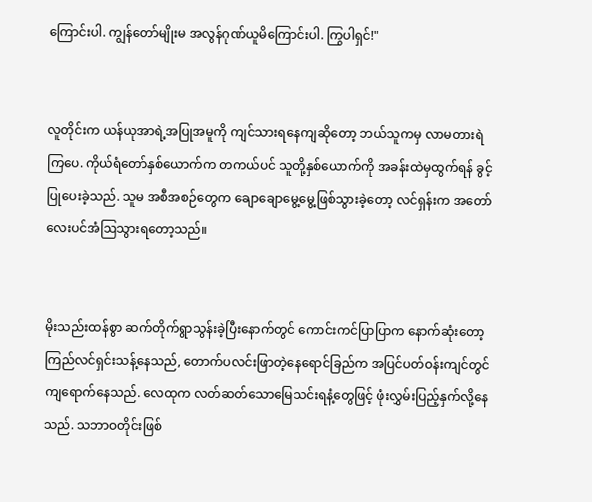ကြောင်းပါ. ကျွန်တော်မျိုးမ အလွန်ဂုဏ်ယူမိကြောင်းပါ. ကြွပါရှင်!"


လူတိုင်းက ယန်ယုအာရဲ့အပြုအမူကို ကျင်သားရနေကျဆိုတော့ ဘယ်သူကမှ လာမတားရဲကြပေ. ကိုယ်ရံတော်နှစ်ယောက်က တကယ်ပင် သူတို့နှစ်ယောက်ကို အခန်းထဲမှထွက်ရန် ခွင့်ပြုပေးခဲ့သည်. သူမ အစီအစဉ်တွေက ချောချောမွေ့မွေ့ဖြစ်သွားခဲ့တော့ လင်ရှန်းက အတော်လေးပင်အံဩသွားရတော့သည်။


မိုးသည်းထန်စွာ ဆက်တိုက်ရွာသွန်းခဲ့ပြီးနောက်တွင် ကောင်းကင်ပြာပြာက နောက်ဆုံးတော့ ကြည်လင်ရှင်းသန့်နေသည်, တောက်ပလင်းဖြာတဲ့နေရောင်ခြည်က အပြင်ပတ်ဝန်းကျင်တွင်ကျရောက်နေသည်. လေထုက လတ်ဆတ်သောမြေသင်းရနံ့တွေဖြင့် ဖုံးလွှမ်းပြည့်နှက်လို့နေသည်. သဘာဝတိုင်းဖြစ်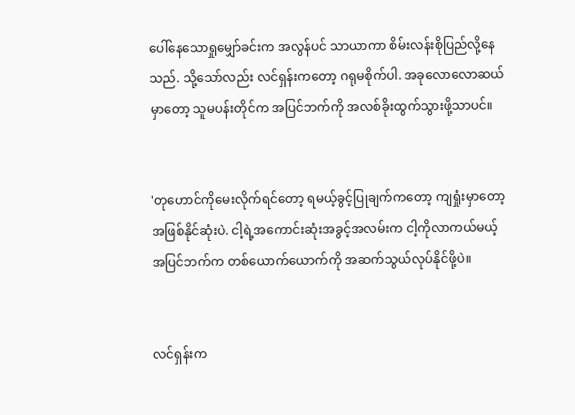ပေါ်နေသောရှုမျှော်ခင်းက အလွန်ပင် သာယာကာ စိမ်းလန်းစိုပြည်လို့နေသည်. သို့သော်လည်း လင်ရှန်းကတော့ ဂရုမစိုက်ပါ. အခုလောလောဆယ်မှာတော့ သူမပန်းတိုင်က အပြင်ဘက်ကို အလစ်ခိုးထွက်သွားဖို့သာပင်။


'တုဟောင်ကိုမေးလိုက်ရင်တော့ ရမယ့်ခွင့်ပြုချက်ကတော့ ကျရှုံးမှာတော့ အဖြစ်နိုင်ဆုံးပဲ. ငါ့ရဲ့အကောင်းဆုံးအခွင့်အလမ်းက ငါ့ကိုလာကယ်မယ့် အပြင်ဘက်က တစ်ယောက်ယောက်ကို အဆက်သွယ်လုပ်နိုင်ဖို့ပဲ။


လင်ရှန်းက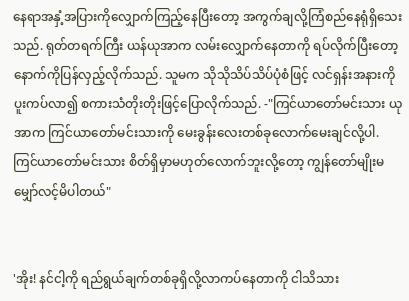နေရာအနှံ့အပြားကိုလျှောက်ကြည့်နေပြီးတော့ အကွက်ချလို့ကြံစည်နေရုံရှိသေးသည်. ရုတ်တရက်ကြီး ယန်ယုအာက လမ်းလျှောက်နေတာကို ရပ်လိုက်ပြီးတော့ နောက်ကိုပြန်လှည့်လိုက်သည်. သူမက သိုသိုသိပ်သိပ်ပုံစံဖြင့် လင်ရှန်းအနားကိုပူးကပ်လာ၍ စကားသံတိုးတိုးဖြင့်ပြောလိုက်သည်. -"ကြင်ယာတော်မင်းသား ယုအာက ကြင်ယာတော်မင်းသားကို မေးခွန်းလေးတစ်ခုလောက်မေးချင်လို့ပါ. ကြင်ယာတော်မင်းသား စိတ်ရှိမှာမဟုတ်လောက်ဘူးလို့တော့ ကျွန်တော်မျိုးမ မျှော်လင့်မိပါတယ်"


'အိုး! နင်ငါ့ကို ရည်ရွယ်ချက်တစ်ခုရှိလို့လာကပ်နေတာကို ငါသိသား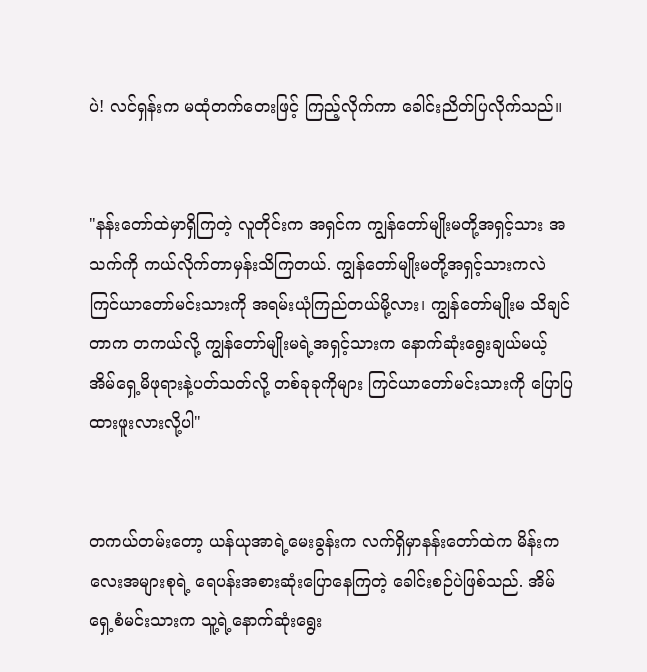ပဲ! လင်ရှန်းက မထုံတက်တေးဖြင့် ကြည့်လိုက်ကာ ခေါင်းညိတ်ပြလိုက်သည်။


"နန်းတော်ထဲမှာရှိကြတဲ့ လူတိုင်းက အရှင်က ကျွန်တော်မျိုးမတို့အရှင့်သား အသက်ကို ကယ်လိုက်တာမှန်းသိကြတယ်. ကျွန်တော်မျိုးမတို့အရှင့်သားကလဲ ကြင်ယာတော်မင်းသားကို အရမ်းယုံကြည်တယ်မို့လား၊ ကျွန်တော်မျိုးမ သိချင်တာက တကယ်လို့ ကျွန်တော်မျိုးမရဲ့အရှင့်သားက နောက်ဆုံးရွေးချယ်မယ့် အိမ်ရှေ့မိဖုရားနဲ့ပတ်သတ်လို့ တစ်ခုခုကိုများ ကြင်ယာတော်မင်းသားကို ပြောပြထားဖူးလားလို့ပါ"


တကယ်တမ်းတော့ ယန်ယုအာရဲ့မေးခွန်းက လက်ရှိမှာနန်းတော်ထဲက မိန်းကလေးအများစုရဲ့ ရေပန်းအစားဆုံးပြောနေကြတဲ့ ခေါင်းစဉ်ပဲဖြစ်သည်. အိမ်ရှေ့စံမင်းသားက သူ့ရဲ့နောက်ဆုံးရွေး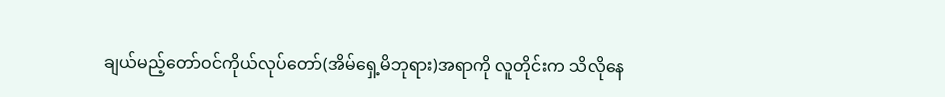ချယ်မည့်တော်ဝင်ကိုယ်လုပ်တော်(အိမ်ရှေ့မိဘုရား)အရာကို လူတိုင်းက သိလိုနေ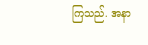ကြသည်. အနာ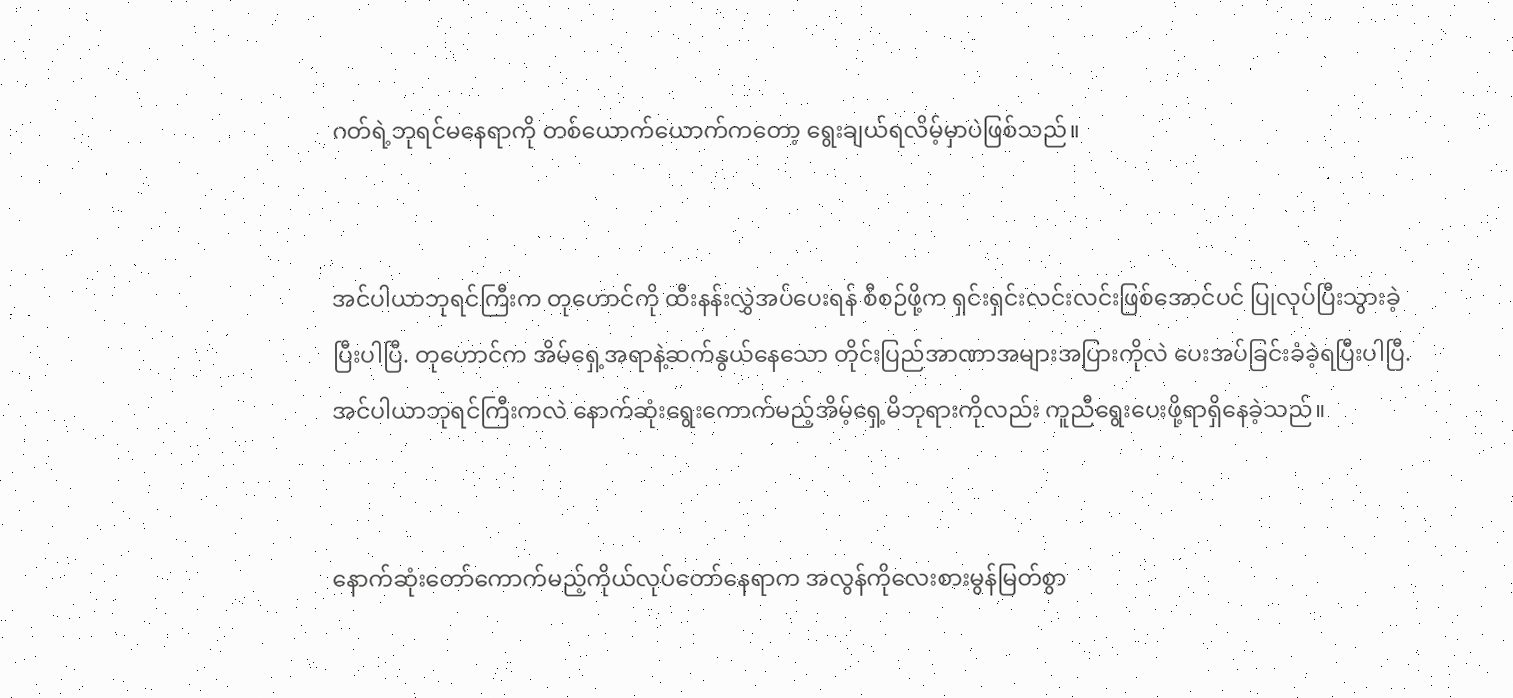ဂတ်ရဲ့ဘုရင်မနေရာကို တစ်ယောက်ယောက်ကတော့ ရွေးချယ်ရလိမ့်မှာပဲဖြစ်သည်။


အင်ပါယာဘုရင်ကြီးက တုဟောင်ကို ထီးနန်းလွှဲအပ်ပေးရန် စီစဉ်ဖို့က ရှင်းရှင်းလင်းလင်းဖြစ်အောင်ပင် ပြုလုပ်ပြီးသွားခဲ့ပြီးပါပြီ. တုဟောင်က အိမ်ရှေ့အရာနဲ့ဆက်နွယ်နေသော တိုင်းပြည်အာဏာအများအပြားကိုလဲ ပေးအပ်ခြင်းခံခဲ့ရပြီးပါပြီ. အင်ပါယာဘုရင်ကြီးကလဲ နောက်ဆုံးရွေးကောက်မည့်အိမ့်ရှေ့မိဘုရားကိုလည်း ကူညီရွေးပေးဖို့ရာရှိနေခဲ့သည်။


နောက်ဆုံးတော်ကောက်မည့်ကိုယ်လုပ်တော်နေရာက အလွန်ကိုလေးစားမွန်မြတ်စွာ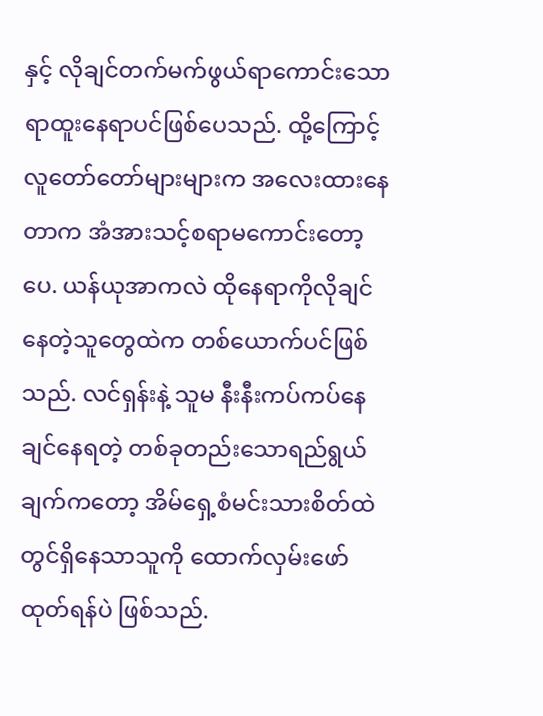နှင့် လိုချင်တက်မက်ဖွယ်ရာကောင်းသော ရာထူးနေရာပင်ဖြစ်ပေသည်. ထို့ကြောင့် လူတော်တော်များများက အလေးထားနေတာက အံအားသင့်စရာမကောင်းတော့ပေ. ယန်ယုအာကလဲ ထိုနေရာကိုလိုချင်နေတဲ့သူတွေထဲက တစ်ယောက်ပင်ဖြစ်သည်. လင်ရှန်းနဲ့ သူမ နီးနီးကပ်ကပ်နေချင်နေရတဲ့ တစ်ခုတည်းသောရည်ရွယ်ချက်ကတော့ အိမ်ရှေ့စံမင်းသားစိတ်ထဲတွင်ရှိနေသာသူကို ထောက်လှမ်းဖော်ထုတ်ရန်ပဲ ဖြစ်သည်.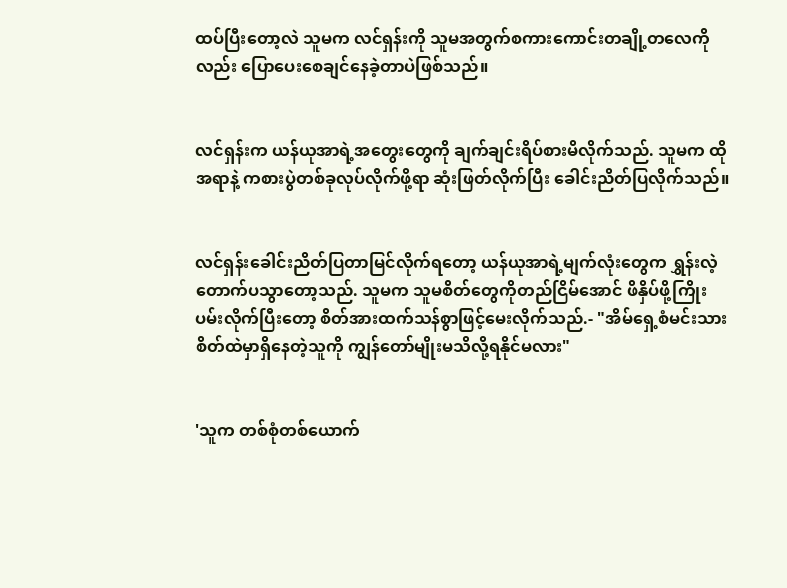ထပ်ပြီးတော့လဲ သူမက လင်ရှန်းကို သူမအတွက်စကားကောင်းတချို့တလေကိုလည်း ပြောပေးစေချင်နေခဲ့တာပဲဖြစ်သည်။


လင်ရှန်းက ယန်ယုအာရဲ့အတွေးတွေကို ချက်ချင်းရိပ်စားမိလိုက်သည်. သူမက ထိုအရာနဲ့ ကစားပွဲတစ်ခုလုပ်လိုက်ဖို့ရာ ဆုံးဖြတ်လိုက်ပြီး ခေါင်းညိတ်ပြလိုက်သည်။


လင်ရှန်းခေါင်းညိတ်ပြတာမြင်လိုက်ရတော့ ယန်ယုအာရဲ့မျက်လုံးတွေက ရွှန်းလဲ့တောက်ပသွာတော့သည်. သူမက သူမစိတ်တွေကိုတည်ငြိမ်အောင် ဖိနှိပ်ဖို့ကြိုးပမ်းလိုက်ပြီးတော့ စိတ်အားထက်သန်စွာဖြင့်မေးလိုက်သည်.- "အိမ်ရှေ့စံမင်းသားစိတ်ထဲမှာရှိနေတဲ့သူကို ကျွန်တော်မျိုးမသိလို့ရနိုင်မလား"


'သူက တစ်စုံတစ်ယောက်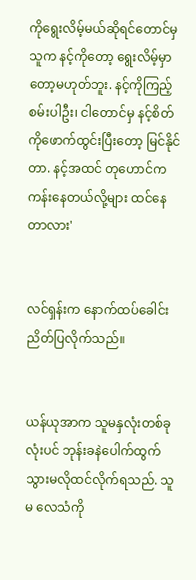ကိုရွေးလိမ့်မယ်ဆိုရင်တောင်မှ သူက နင့်ကိုတော့ ရွေးလိမ့်မှာတော့မဟုတ်ဘူး. နင့်ကိုကြည့်စမ်းပါဦး၊ ငါတောင်မှ နင့်စိတ်ကိုဖောက်ထွင်းပြီးတော့ မြင်နိုင်တာ. နင့်အထင် တုဟောင်က ကန်းနေတယ်လို့များ ထင်နေတာလား'


လင်ရှန်းက နောက်ထပ်ခေါင်းညိတ်ပြလိုက်သည်။


ယန်ယုအာက သူမနှလုံးတစ်ခုလုံးပင် ဘုန်းခနဲပေါက်ထွက်သွားမလိုထင်လိုက်ရသည်. သူမ လေသံကို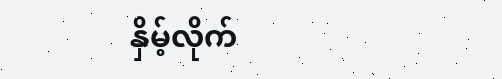နှိမ့်လိုက်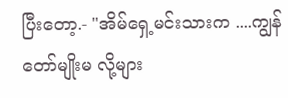ပြီးတော့.- "အိမ်ရှေ့မင်းသားက ....ကျွန်တော်မျိုးမ လို့များ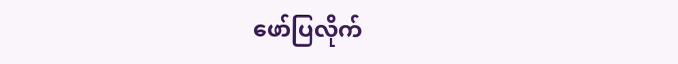ဖော်ပြလိုက်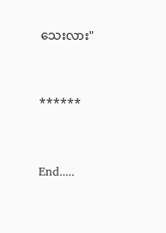သေးလား"


******


End.....